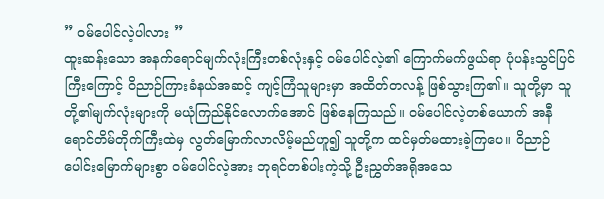” ဝမ်ပေါင်လဲ့ပါလား ”
ထူးဆန်းသော အနက်ရောင်မျက်လုံးကြီးတစ်လုံးနှင့် ဝမ်ပေါင်လဲ့၏ ကြောက်မက်ဖွယ်ရာ ပုံပန်းသွင်ပြင်ကြီးကြောင့် ဝိညာဉ်ကြားခံနယ်အဆင့် ကျင့်ကြံသူများမှာ အထိတ်တလန့် ဖြစ်သွားကြ၏။ သူတို့မှာ သူတို့၏မျက်လုံးများကို မယုံကြည်နိုင်လောက်အောင် ဖြစ်နေကြသည်။ ဝမ်ပေါင်လဲ့တစ်ယောက် အနီရောင်တိမ်တိုက်ကြီးထဲမှ လွတ်မြောက်လာလိမ့်မည်ဟူ၍ သူတို့က ထင်မှတ်မထားခဲ့ကြပေ။ ဝိညာဉ်ပေါင်းမြောက်များစွာ ဝမ်ပေါင်လဲ့အား ဘုရင်တစ်ပါးကဲ့သို့ ဦးညွှတ်အရိုအသေ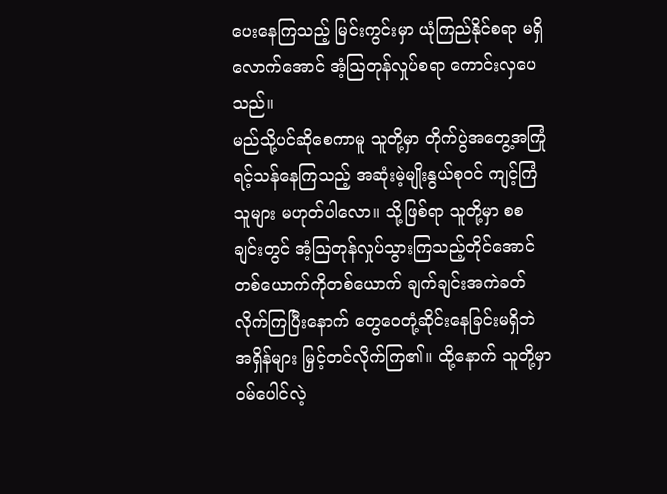ပေးနေကြသည့် မြင်းကွင်းမှာ ယုံကြည်နိုင်စရာ မရှိလောက်အောင် အံ့ဩတုန်လှုပ်စရာ ကောင်းလှပေသည်။
မည်သို့ပင်ဆိုစေကာမူ သူတို့မှာ တိုက်ပွဲအတွေ့အကြုံ ရင့်သန်နေကြသည့် အဆုံးမဲ့မျိုးနွယ်စုဝင် ကျင့်ကြံသူများ မဟုတ်ပါလော။ သို့ဖြစ်ရာ သူတို့မှာ စစချင်းတွင် အံ့ဩတုန်လှုပ်သွားကြသည့်တိုင်အောင် တစ်ယောက်ကိုတစ်ယောက် ချက်ချင်းအကဲခတ်လိုက်ကြပြီးနောက် တွေဝေတုံ့ဆိုင်းနေခြင်းမရှိဘဲ အရှိန်များ မြှင့်တင်လိုက်ကြ၏။ ထို့နောက် သူတို့မှာ ဝမ်ပေါင်လဲ့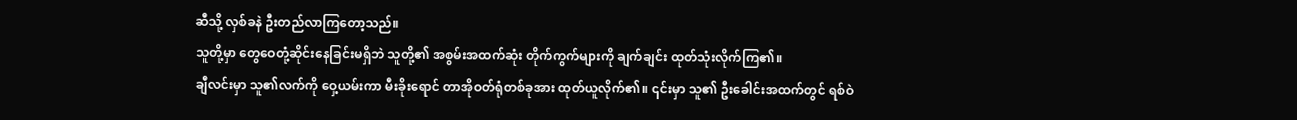ဆီသို့ လှစ်ခနဲ ဦးတည်လာကြတော့သည်။
သူတို့မှာ တွေဝေတုံ့ဆိုင်းနေခြင်းမရှိဘဲ သူတို့၏ အစွမ်းအထက်ဆုံး တိုက်ကွက်များကို ချက်ချင်း ထုတ်သုံးလိုက်ကြ၏။
ချီလင်းမှာ သူ၏လက်ကို ဝှေ့ယမ်းကာ မီးခိုးရောင် တာအိုဝတ်ရုံတစ်ခုအား ထုတ်ယူလိုက်၏။ ၎င်းမှာ သူ၏ ဦးခေါင်းအထက်တွင် ရစ်ဝဲ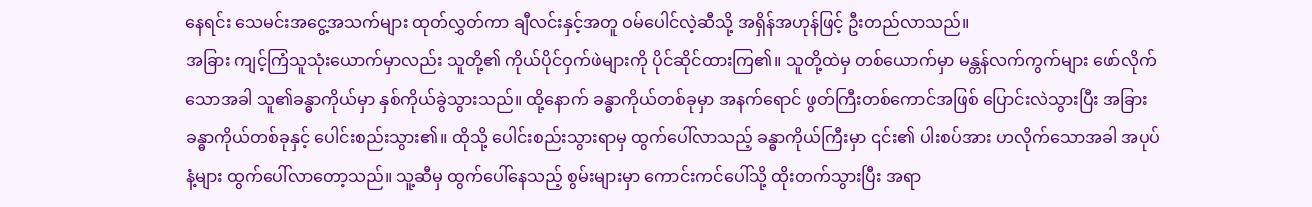နေရင်း သေမင်းအငွေ့အသက်များ ထုတ်လွှတ်ကာ ချီလင်းနှင့်အတူ ဝမ်ပေါင်လဲ့ဆီသို့ အရှိန်အဟုန်ဖြင့် ဦးတည်လာသည်။
အခြား ကျင့်ကြံသူသုံးယောက်မှာလည်း သူတို့၏ ကိုယ်ပိုင်ဝှက်ဖဲများကို ပိုင်ဆိုင်ထားကြ၏။ သူတို့ထဲမှ တစ်ယောက်မှာ မန္တန်လက်ကွက်များ ဖော်လိုက်သောအခါ သူ၏ခန္ဓာကိုယ်မှာ နှစ်ကိုယ်ခွဲသွားသည်။ ထို့နောက် ခန္ဓာကိုယ်တစ်ခုမှာ အနက်ရောင် ဖွတ်ကြီးတစ်ကောင်အဖြစ် ပြောင်းလဲသွားပြီး အခြားခန္ဓာကိုယ်တစ်ခုနှင့် ပေါင်းစည်းသွား၏။ ထိုသို့ ပေါင်းစည်းသွားရာမှ ထွက်ပေါ်လာသည့် ခန္ဓာကိုယ်ကြီးမှာ ၎င်း၏ ပါးစပ်အား ဟလိုက်သောအခါ အပုပ်နံ့များ ထွက်ပေါ်လာတော့သည်။ သူ့ဆီမှ ထွက်ပေါ်နေသည့် စွမ်းများမှာ ကောင်းကင်ပေါ်သို့ ထိုးတက်သွားပြီး အရာ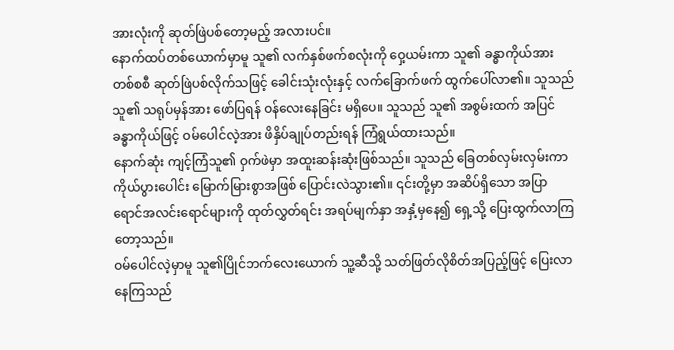အားလုံးကို ဆုတ်ဖြဲပစ်တော့မည့် အလားပင်။
နောက်ထပ်တစ်ယောက်မှာမူ သူ၏ လက်နှစ်ဖက်စလုံးကို ဝှေ့ယမ်းကာ သူ၏ ခန္ဓာကိုယ်အား တစ်စစီ ဆုတ်ဖြဲပစ်လိုက်သဖြင့် ခေါင်းသုံးလုံးနှင့် လက်ခြောက်ဖက် ထွက်ပေါ်လာ၏။ သူသည် သူ၏ သရုပ်မှန်အား ဖော်ပြရန် ဝန်လေးနေခြင်း မရှိပေ။ သူသည် သူ၏ အစွမ်းထက် အပြင်ခန္ဓာကိုယ်ဖြင့် ဝမ်ပေါင်လဲ့အား ဖိနှိပ်ချုပ်တည်းရန် ကြံရွယ်ထားသည်။
နောက်ဆုံး ကျင့်ကြံသူ၏ ဝှက်ဖဲမှာ အထူးဆန်းဆုံးဖြစ်သည်။ သူသည် ခြေတစ်လှမ်းလှမ်းကာ ကိုယ်ပွားပေါင်း မြောက်မြားစွာအဖြစ် ပြောင်းလဲသွား၏။ ၎င်းတို့မှာ အဆိပ်ရှိသော အပြာရောင်အလင်းရောင်များကို ထုတ်လွှတ်ရင်း အရပ်မျက်နှာ အနှံ့မှနေ၍ ရှေ့သို့ ပြေးထွက်လာကြတော့သည်။
ဝမ်ပေါင်လဲ့မှာမူ သူ၏ပြိုင်ဘက်လေးယောက် သူ့ဆီသို့ သတ်ဖြတ်လိုစိတ်အပြည့်ဖြင့် ပြေးလာနေကြသည်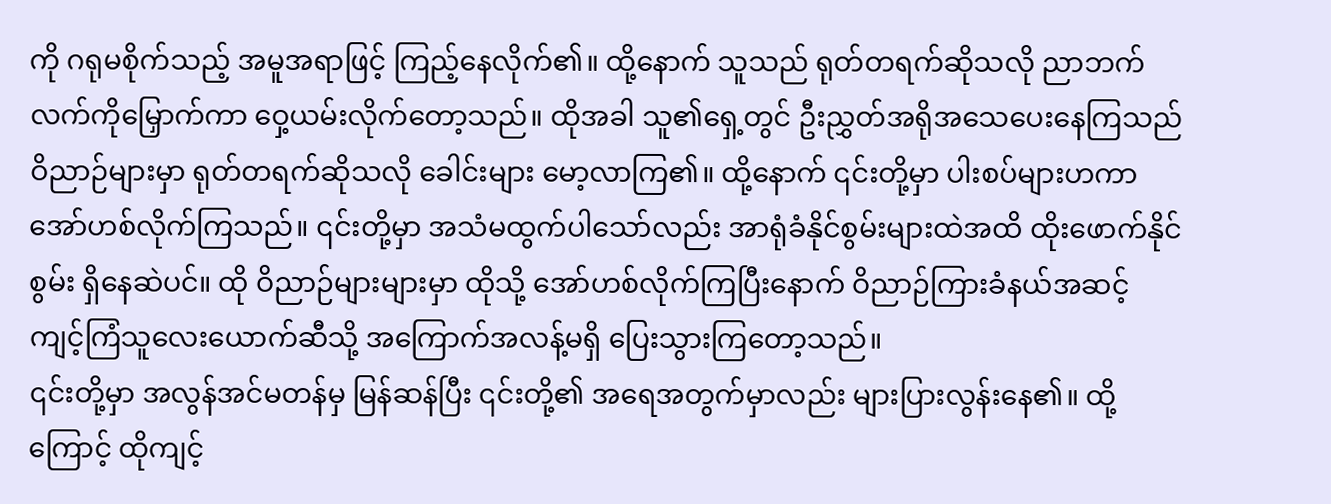ကို ဂရုမစိုက်သည့် အမူအရာဖြင့် ကြည့်နေလိုက်၏။ ထို့နောက် သူသည် ရုတ်တရက်ဆိုသလို ညာဘက်လက်ကိုမြှောက်ကာ ဝှေ့ယမ်းလိုက်တော့သည်။ ထိုအခါ သူ၏ရှေ့တွင် ဦးညွှတ်အရိုအသေပေးနေကြသည် ဝိညာဉ်များမှာ ရုတ်တရက်ဆိုသလို ခေါင်းများ မော့လာကြ၏။ ထို့နောက် ၎င်းတို့မှာ ပါးစပ်များဟကာ အော်ဟစ်လိုက်ကြသည်။ ၎င်းတို့မှာ အသံမထွက်ပါသော်လည်း အာရုံခံနိုင်စွမ်းများထဲအထိ ထိုးဖောက်နိုင်စွမ်း ရှိနေဆဲပင်။ ထို ဝိညာဉ်များများမှာ ထိုသို့ အော်ဟစ်လိုက်ကြပြီးနောက် ဝိညာဉ်ကြားခံနယ်အဆင့် ကျင့်ကြံသူလေးယောက်ဆီသို့ အကြောက်အလန့်မရှိ ပြေးသွားကြတော့သည်။
၎င်းတို့မှာ အလွန်အင်မတန်မှ မြန်ဆန်ပြီး ၎င်းတို့၏ အရေအတွက်မှာလည်း များပြားလွန်းနေ၏။ ထို့ကြောင့် ထိုကျင့်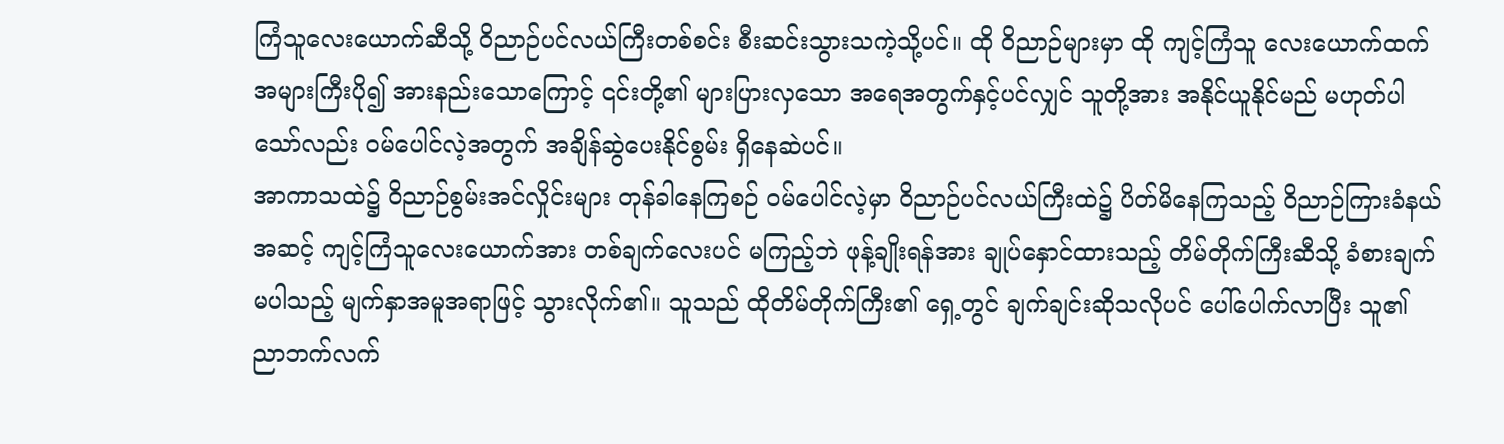ကြံသူလေးယောက်ဆီသို့ ဝိညာဉ်ပင်လယ်ကြီးတစ်စင်း စီးဆင်းသွားသကဲ့သို့ပင်။ ထို ဝိညာဉ်များမှာ ထို ကျင့်ကြံသူ လေးယောက်ထက် အများကြီးပို၍ အားနည်းသောကြောင့် ၎င်းတို့၏ များပြားလှသော အရေအတွက်နှင့်ပင်လျှင် သူတို့အား အနိုင်ယူနိုင်မည် မဟုတ်ပါသော်လည်း ဝမ်ပေါင်လဲ့အတွက် အချိန်ဆွဲပေးနိုင်စွမ်း ရှိနေဆဲပင်။
အာကာသထဲ၌ ဝိညာဉ်စွမ်းအင်လှိုင်းများ တုန်ခါနေကြစဉ် ဝမ်ပေါင်လဲ့မှာ ဝိညာဉ်ပင်လယ်ကြီးထဲ၌ ပိတ်မိနေကြသည့် ဝိညာဉ်ကြားခံနယ်အဆင့် ကျင့်ကြံသူလေးယောက်အား တစ်ချက်လေးပင် မကြည့်ဘဲ ဖုန့်ချိုးရန်အား ချုပ်နှောင်ထားသည့် တိမ်တိုက်ကြီးဆီသို့ ခံစားချက်မပါသည့် မျက်နှာအမူအရာဖြင့် သွားလိုက်၏။ သူသည် ထိုတိမ်တိုက်ကြီး၏ ရှေ့တွင် ချက်ချင်းဆိုသလိုပင် ပေါ်ပေါက်လာပြီး သူ၏ ညာဘက်လက်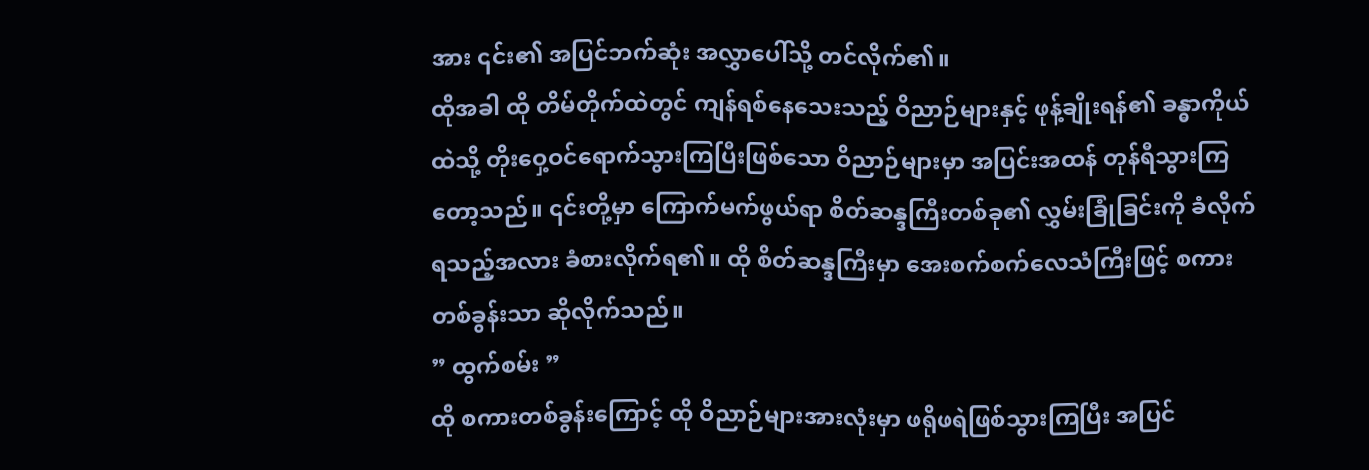အား ၎င်း၏ အပြင်ဘက်ဆုံး အလွှာပေါ်သို့ တင်လိုက်၏။
ထိုအခါ ထို တိမ်တိုက်ထဲတွင် ကျန်ရစ်နေသေးသည့် ဝိညာဉ်များနှင့် ဖုန့်ချိုးရန်၏ ခန္ဓာကိုယ်ထဲသို့ တိုးဝှေ့ဝင်ရောက်သွားကြပြီးဖြစ်သော ဝိညာဉ်များမှာ အပြင်းအထန် တုန်ရီသွားကြတော့သည်။ ၎င်းတို့မှာ ကြောက်မက်ဖွယ်ရာ စိတ်ဆန္ဒကြီးတစ်ခု၏ လွှမ်းခြုံခြင်းကို ခံလိုက်ရသည့်အလား ခံစားလိုက်ရ၏။ ထို စိတ်ဆန္ဒကြီးမှာ အေးစက်စက်လေသံကြီးဖြင့် စကားတစ်ခွန်းသာ ဆိုလိုက်သည်။
” ထွက်စမ်း ”
ထို စကားတစ်ခွန်းကြောင့် ထို ဝိညာဉ်များအားလုံးမှာ ဖရိုဖရဲဖြစ်သွားကြပြီး အပြင်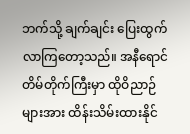ဘက်သို့ ချက်ချင်း ပြေးထွက်လာကြတော့သည်။ အနီရောင်တိမ်တိုက်ကြီးမှာ ထိုဝိညာဉ်များအား ထိန်းသိမ်းထားနိုင်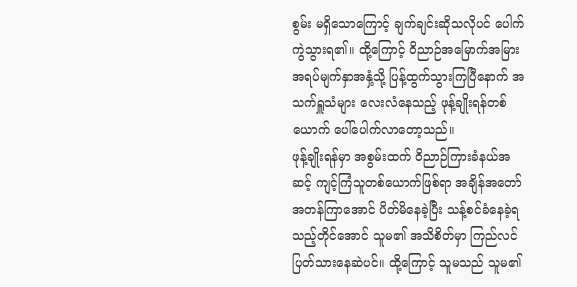စွမ်း မရှိသောကြောင့် ချက်ချင်းဆိုသလိုပင် ပေါက်ကွဲသွားရ၏။ ထို့ကြောင့် ဝိညာဉ်အမြောက်အမြား အရပ်မျက်နှာအနှံ့သို့ ပြန့်ထွက်သွားကြပြီနောက် အသက်ရှူသံများ လေးလံနေသည့် ဖုန့်ချိုးရန်တစ်ယောက် ပေါ်ပေါက်လာတော့သည်။
ဖုန့်ချိုးရန်မှာ အစွမ်းထက် ဝိညာဉ်ကြားခံနယ်အဆင့် ကျင့်ကြံသူတစ်ယောက်ဖြစ်ရာ အချိန်အတော်အတန်ကြာအောင် ပိတ်မိနေခဲ့ပြီး သန့်စင်ခံနေခဲ့ရသည့်တိုင်အောင် သူမ၏ အသိစိတ်မှာ ကြည်လင်ပြတ်သားနေဆဲပင်။ ထို့ကြောင့် သူမသည် သူမ၏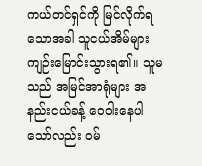ကယ်တင်ရှင်ကို မြင်လိုက်ရသောအခါ သူငယ်အိမ်များ ကျဉ်းမြောင်းသွားရ၏။ သူမသည် အမြင်အာရုံများ အနည်းငယ်ခန့် ဝေဝါးနေပါသော်လည်း ဝမ်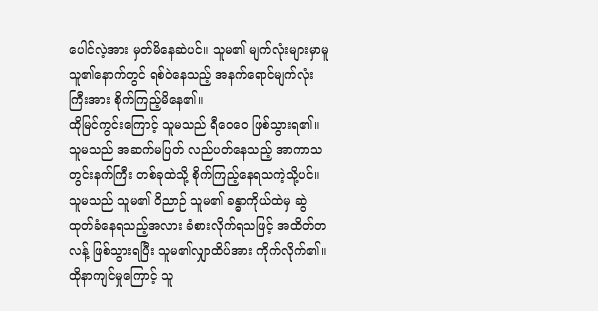ပေါင်လဲ့အား မှတ်မိနေဆဲပင်။ သူမ၏ မျက်လုံးများမှာမူ သူ၏နောက်တွင် ရစ်ဝဲနေသည့် အနက်ရောင်မျက်လုံးကြီးအား စိုက်ကြည့်မိနေ၏။
ထိုမြင်ကွင်းကြောင့် သူမသည် ရီဝေဝေ ဖြစ်သွားရ၏။ သူမသည် အဆက်မပြတ် လည်ပတ်နေသည့် အာကာသတွင်းနက်ကြီး တစ်ခုထဲသို့ စိုက်ကြည့်နေရသကဲ့သို့ပင်။ သူမသည် သူမ၏ ဝိညာဉ် သူမ၏ ခန္ဓာကိုယ်ထဲမှ ဆွဲထုတ်ခံနေရသည့်အလား ခံစားလိုက်ရသဖြင့် အထိတ်တလန့် ဖြစ်သွားရပြီး သူမ၏လျှာထိပ်အား ကိုက်လိုက်၏။ ထိုနာကျင်မှုကြောင့် သူ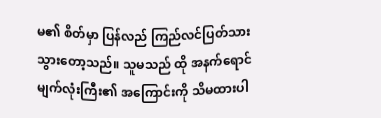မ၏ စိတ်မှာ ပြန်လည် ကြည်လင်ပြတ်သားသွားတော့သည်။ သူမသည် ထို အနက်ရောင်မျက်လုံးကြီး၏ အကြောင်းကို သိမထားပါ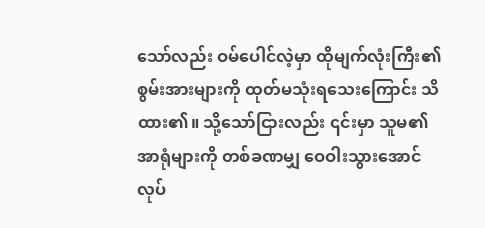သော်လည်း ဝမ်ပေါင်လဲ့မှာ ထိုမျက်လုံးကြီး၏ စွမ်းအားများကို ထုတ်မသုံးရသေးကြောင်း သိထား၏။ သို့သော်ငြားလည်း ၎င်းမှာ သူမ၏ အာရုံများကို တစ်ခဏမျှ ဝေဝါးသွားအောင် လုပ်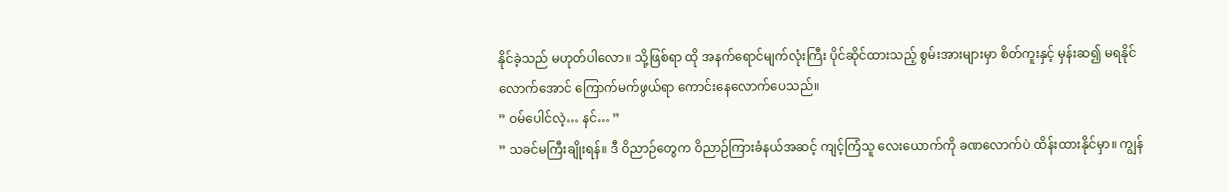နိုင်ခဲ့သည် မဟုတ်ပါလော။ သို့ဖြစ်ရာ ထို အနက်ရောင်မျက်လုံးကြီး ပိုင်ဆိုင်ထားသည့် စွမ်းအားများမှာ စိတ်ကူးနှင့် မှန်းဆ၍ မရနိုင်လောက်အောင် ကြောက်မက်ဖွယ်ရာ ကောင်းနေလောက်ပေသည်။
” ဝမ်ပေါင်လဲ့… နင်… ”
” သခင်မကြီးချိုးရန်။ ဒီ ဝိညာဉ်တွေက ဝိညာဉ်ကြားခံနယ်အဆင့် ကျင့်ကြံသူ လေးယောက်ကို ခဏလောက်ပဲ ထိန်းထားနိုင်မှာ။ ကျွန်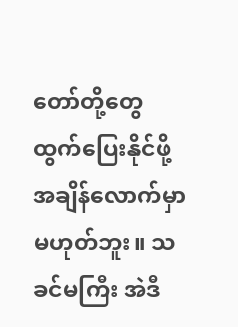တော်တို့တွေ ထွက်ပြေးနိုင်ဖို့ အချိန်လောက်မှာမဟုတ်ဘူး။ သခင်မကြီး အဲဒီ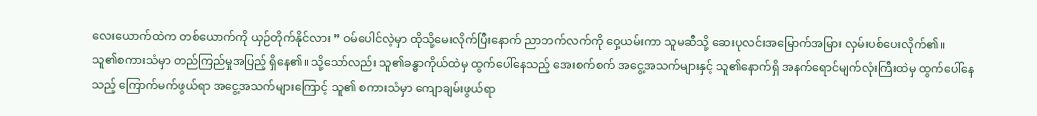လေးယောက်ထဲက တစ်ယောက်ကို ယှဉ်တိုက်နိုင်လား ” ဝမ်ပေါင်လဲ့မှာ ထိုသို့မေးလိုက်ပြီးနောက် ညာဘက်လက်ကို ဝှေ့ယမ်းကာ သူမဆီသို့ ဆေးပုလင်းအမြောက်အမြား လှမ်းပစ်ပေးလိုက်၏။
သူ၏စကားသံမှာ တည်ကြည်မှုအပြည့် ရှိနေ၏။ သို့သော်လည်း သူ၏ခန္ဓာကိုယ်ထဲမှ ထွက်ပေါ်နေသည့် အေးစက်စက် အငွေ့အသက်များနှင့် သူ၏နောက်ရှိ အနက်ရောင်မျက်လုံးကြီးထဲမှ ထွက်ပေါ်နေသည့် ကြောက်မက်ဖွယ်ရာ အငွေ့အသက်များကြောင့် သူ၏ စကားသံမှာ ကျောချမ်းဖွယ်ရာ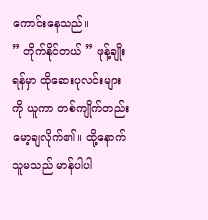ကောင်းနေသည်။
” တိုက်နိုင်တယ် ” ဖုန့်ချိုးရန်မှာ ထိုဆေးပုလင်းများကို ယူကာ တစ်ကျိုက်တည်း မော့ချလိုက်၏။ ထို့နောက် သူမသည် မာန်ပါပါ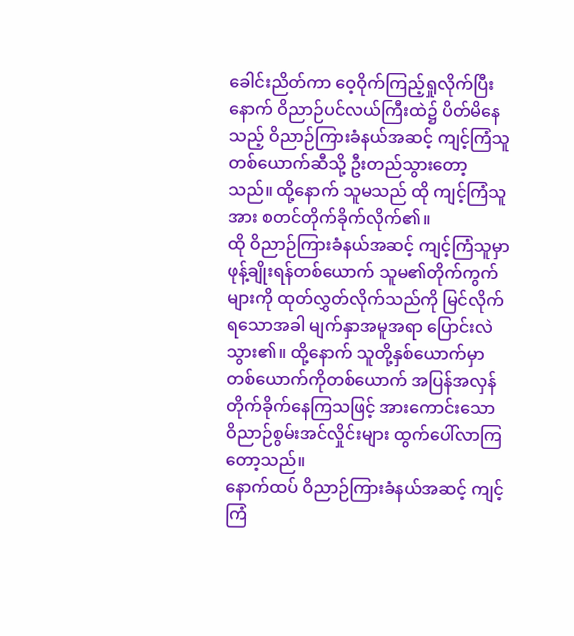ခေါင်းညိတ်ကာ ဝေ့ဝိုက်ကြည့်ရှုလိုက်ပြီးနောက် ဝိညာဉ်ပင်လယ်ကြီးထဲ၌ ပိတ်မိနေသည့် ဝိညာဉ်ကြားခံနယ်အဆင့် ကျင့်ကြံသူတစ်ယောက်ဆီသို့ ဦးတည်သွားတော့သည်။ ထို့နောက် သူမသည် ထို ကျင့်ကြံသူအား စတင်တိုက်ခိုက်လိုက်၏။
ထို ဝိညာဉ်ကြားခံနယ်အဆင့် ကျင့်ကြံသူမှာ ဖုန့်ချိုးရန်တစ်ယောက် သူမ၏တိုက်ကွက်များကို ထုတ်လွှတ်လိုက်သည်ကို မြင်လိုက်ရသောအခါ မျက်နှာအမူအရာ ပြောင်းလဲသွား၏။ ထို့နောက် သူတို့နှစ်ယောက်မှာ တစ်ယောက်ကိုတစ်ယောက် အပြန်အလှန် တိုက်ခိုက်နေကြသဖြင့် အားကောင်းသော ဝိညာဉ်စွမ်းအင်လှိုင်းများ ထွက်ပေါ်လာကြတော့သည်။
နောက်ထပ် ဝိညာဉ်ကြားခံနယ်အဆင့် ကျင့်ကြံ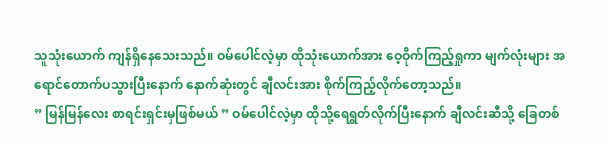သူသုံးယောက် ကျန်ရှိနေသေးသည်။ ဝမ်ပေါင်လဲ့မှာ ထိုသုံးယောက်အား ဝေ့ဝိုက်ကြည့်ရှုကာ မျက်လုံးများ အရောင်တောက်ပသွားပြီးနောက် နောက်ဆုံးတွင် ချီလင်းအား စိုက်ကြည့်လိုက်တော့သည်။
” မြန်မြန်လေး စာရင်းရှင်းမှဖြစ်မယ် ” ဝမ်ပေါင်လဲ့မှာ ထိုသို့ရေရွတ်လိုက်ပြီးနောက် ချီလင်းဆီသို့ ခြေတစ်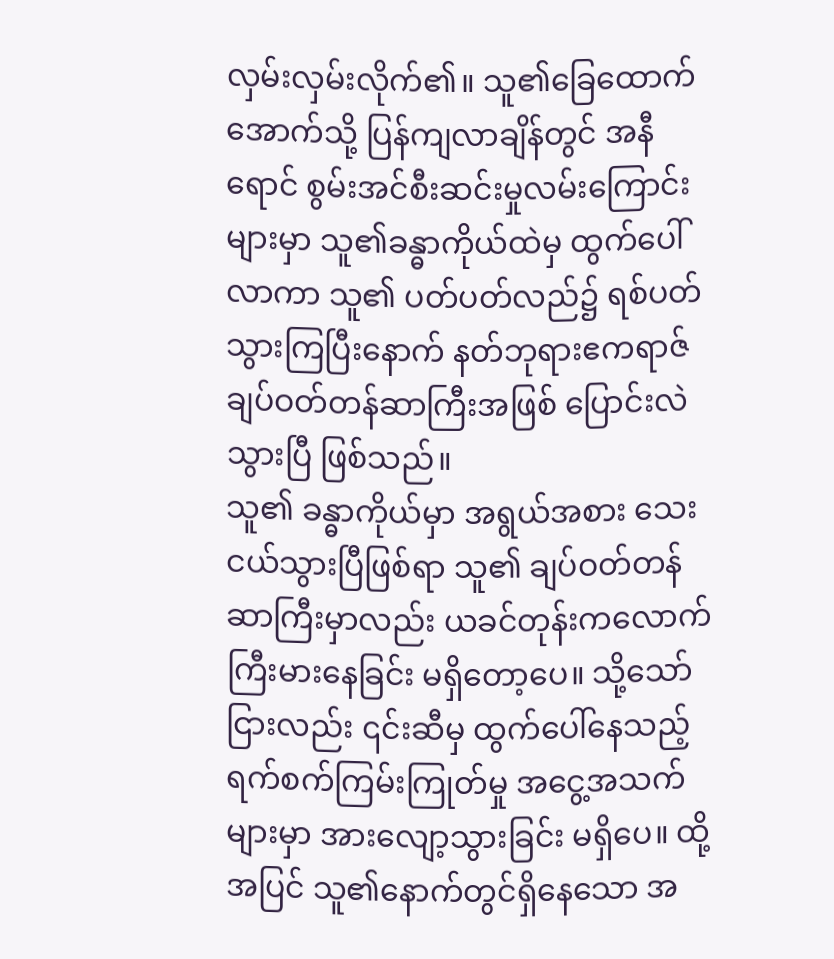လှမ်းလှမ်းလိုက်၏။ သူ၏ခြေထောက် အောက်သို့ ပြန်ကျလာချိန်တွင် အနီရောင် စွမ်းအင်စီးဆင်းမှုလမ်းကြောင်းများမှာ သူ၏ခန္ဓာကိုယ်ထဲမှ ထွက်ပေါ်လာကာ သူ၏ ပတ်ပတ်လည်၌ ရစ်ပတ်သွားကြပြီးနောက် နတ်ဘုရားဧကရာဇ် ချပ်ဝတ်တန်ဆာကြီးအဖြစ် ပြောင်းလဲသွားပြီ ဖြစ်သည်။
သူ၏ ခန္ဓာကိုယ်မှာ အရွယ်အစား သေးငယ်သွားပြီဖြစ်ရာ သူ၏ ချပ်ဝတ်တန်ဆာကြီးမှာလည်း ယခင်တုန်းကလောက် ကြီးမားနေခြင်း မရှိတော့ပေ။ သို့သော်ငြားလည်း ၎င်းဆီမှ ထွက်ပေါ်နေသည့် ရက်စက်ကြမ်းကြုတ်မှု အငွေ့အသက်များမှာ အားလျော့သွားခြင်း မရှိပေ။ ထို့အပြင် သူ၏နောက်တွင်ရှိနေသော အ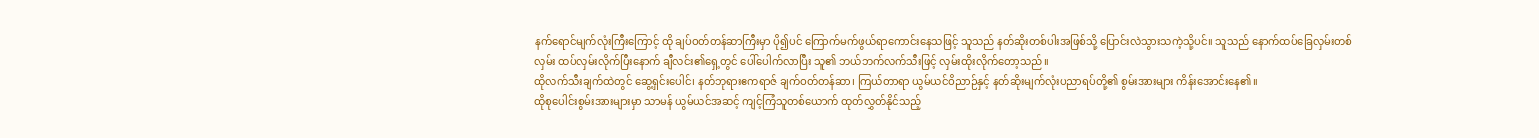နက်ရောင်မျက်လုံးကြီးကြောင့် ထို ချပ်ဝတ်တန်ဆာကြီးမှာ ပို၍ပင် ကြောက်မက်ဖွယ်ရာကောင်းနေသဖြင့် သူသည် နတ်ဆိုးတစ်ပါးအဖြစ်သို့ ပြောင်းလဲသွားသကဲ့သို့ပင်။ သူသည် နောက်ထပ်ခြေလှမ်းတစ်လှမ်း ထပ်လှမ်းလိုက်ပြီးနောက် ချီလင်း၏ရှေ့တွင် ပေါ်ပေါက်လာပြီး သူ၏ ဘယ်ဘက်လက်သီးဖြင့် လှမ်းထိုးလိုက်တော့သည်။
ထိုလက်သီးချက်ထဲတွင် ဆွေ့ရှင်းပေါင်၊ နတ်ဘုရားဧကရာဇ် ချက်ဝတ်တန်ဆာ၊ ကြယ်တာရာ ယွမ်ယင်ဝိညာဉ်နှင့် နတ်ဆိုးမျက်လုံးပညာရပ်တို့၏ စွမ်းအားများ ကိန်းအောင်းနေ၏။
ထိုစုပေါင်းစွမ်းအားများမှာ သာမန် ယွမ်ယင်အဆင့် ကျင့်ကြံသူတစ်ယောက် ထုတ်လွှတ်နိုင်သည့်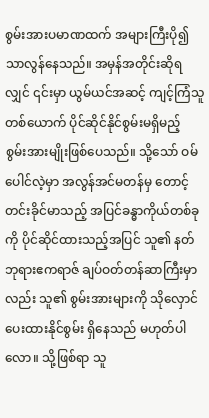စွမ်းအားပမာဏထက် အများကြီးပို၍ သာလွန်နေသည်။ အမှန်အတိုင်းဆိုရလျှင် ၎င်းမှာ ယွမ်ယင်အဆင့် ကျင့်ကြံသူတစ်ယောက် ပိုင်ဆိုင်နိုင်စွမ်းမရှိမည့် စွမ်းအားမျိုးဖြစ်ပေသည်။ သို့သော် ဝမ်ပေါင်လဲ့မှာ အလွန်အင်မတန်မှ တောင့်တင်းခိုင်မာသည့် အပြင်ခန္ဓာကိုယ်တစ်ခုကို ပိုင်ဆိုင်ထားသည့်အပြင် သူ၏ နတ်ဘုရားဧကရာဇ် ချပ်ဝတ်တန်ဆာကြီးမှာလည်း သူ၏ စွမ်းအားများကို သိုလှောင်ပေးထားနိုင်စွမ်း ရှိနေသည် မဟုတ်ပါလော။ သို့ဖြစ်ရာ သူ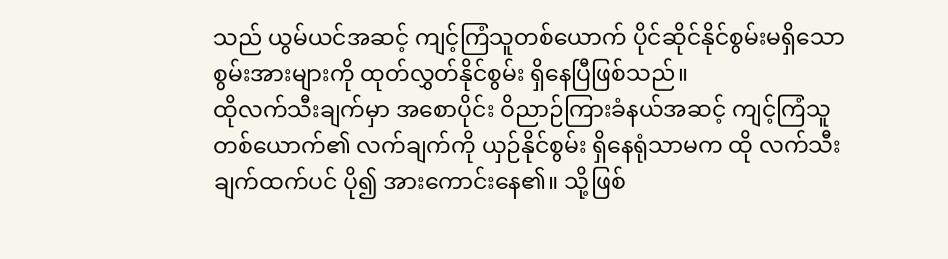သည် ယွမ်ယင်အဆင့် ကျင့်ကြံသူတစ်ယောက် ပိုင်ဆိုင်နိုင်စွမ်းမရှိသော စွမ်းအားများကို ထုတ်လွှတ်နိုင်စွမ်း ရှိနေပြီဖြစ်သည်။
ထိုလက်သီးချက်မှာ အစောပိုင်း ဝိညာဉ်ကြားခံနယ်အဆင့် ကျင့်ကြံသူတစ်ယောက်၏ လက်ချက်ကို ယှဉ်နိုင်စွမ်း ရှိနေရုံသာမက ထို လက်သီးချက်ထက်ပင် ပို၍ အားကောင်းနေ၏။ သို့ဖြစ်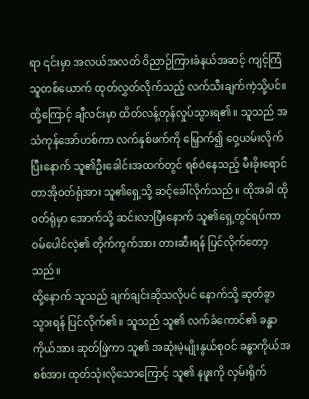ရာ ၎င်းမှာ အလယ်အလတ် ဝိညာဉ်ကြားခံနယ်အဆင့် ကျင့်ကြံသူတစ်ယောက် ထုတ်လွှတ်လိုက်သည့် လက်သီးချက်ကဲ့သို့ပင်။
ထို့ကြောင့် ချီလင်းမှာ ထိတ်လန့်တုန်လှုပ်သွားရ၏။ သူသည် အသံကုန်အော်ဟစ်ကာ လက်နှစ်ဖက်ကို မြှောက်၍ ဝှေ့ယမ်းလိုက်ပြီးနောက် သူ၏ဦးခေါင်းအထက်တွင် ရစ်ဝဲနေသည့် မီးခိုးရောင်တာအိုဝတ်ရုံအား သူ၏ရှေ့သို့ ဆင့်ခေါ်လိုက်သည်။ ထိုအခါ ထို ဝတ်ရုံမှာ အောက်သို့ ဆင်းလာပြီးနောက် သူ၏ရှေ့တွင်ရပ်ကာ ဝမ်ပေါင်လဲ့၏ တိုက်ကွက်အား တားဆီးရန် ပြင်လိုက်တော့သည်။
ထို့နောက် သူသည် ချက်ချင်းဆိုသလိုပင် နောက်သို့ ဆုတ်ခွာသွားရန် ပြင်လိုက်၏။ သူသည် သူ၏ လက်ခံကောင်၏ ခန္ဓာကိုယ်အား ဆုတ်ဖြဲကာ သူ၏ အဆုံးမဲ့မျိုးနွယ်စုဝင် ခန္ဓာကိုယ်အစစ်အား ထုတ်သုံးလိုသောကြောင့် သူ၏ နဖူးကို လှမ်းရိုက်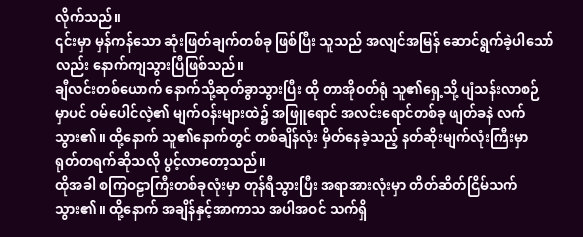လိုက်သည်။
၎င်းမှာ မှန်ကန်သော ဆုံးဖြတ်ချက်တစ်ခု ဖြစ်ပြီး သူသည် အလျင်အမြန် ဆောင်ရွက်ခဲ့ပါသော်လည်း နောက်ကျသွားပြီဖြစ်သည်။
ချီလင်းတစ်ယောက် နောက်သို့ဆုတ်ခွာသွားပြီး ထို တာအိုဝတ်ရုံ သူ၏ရှေ့သို့ ပျံသန်းလာစဉ်မှာပင် ဝမ်ပေါင်လဲ့၏ မျက်ဝန်းများထဲ၌ အဖြူရောင် အလင်းရောင်တစ်ခု ဖျတ်ခနဲ လက်သွား၏။ ထို့နောက် သူ၏နောက်တွင် တစ်ချိန်လုံး မှိတ်နေခဲ့သည့် နတ်ဆိုးမျက်လုံးကြီးမှာ ရုတ်တရက်ဆိုသလို ပွင့်လာတော့သည်။
ထိုအခါ စကြဝဠာကြီးတစ်ခုလုံးမှာ တုန်ရီသွားပြီး အရာအားလုံးမှာ တိတ်ဆိတ်ငြိမ်သက်သွား၏။ ထို့နောက် အချိန်နှင့်အာကာသ အပါအဝင် သက်ရှိ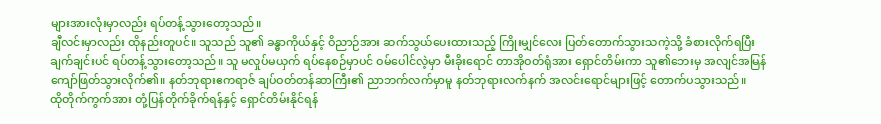များအားလုံးမှာလည်း ရပ်တန့်သွားတော့သည်။
ချီလင်းမှာလည်း ထိုနည်းတူပင်။ သူသည် သူ၏ ခန္ဓာကိုယ်နှင့် ဝိညာဉ်အား ဆက်သွယ်ပေးထားသည့် ကြိုးမျှင်လေး ပြတ်တောက်သွားသကဲ့သို့ ခံစားလိုက်ရပြီး ချက်ချင်းပင် ရပ်တန့်သွားတော့သည်။ သူ မလှုပ်မယှက် ရပ်နေစဉ်မှာပင် ဝမ်ပေါင်လဲ့မှာ မီးခိုးရောင် တာအိုဝတ်ရုံအား ရှောင်တိမ်းကာ သူ၏ဘေးမှ အလျင်အမြန် ကျော်ဖြတ်သွားလိုက်၏။ နတ်ဘုရားဧကရာဇ် ချပ်ဝတ်တန်ဆာကြီး၏ ညာဘက်လက်မှာမူ နတ်ဘုရားလက်နက် အလင်းရောင်များဖြင့် တောက်ပသွားသည်။
ထိုတိုက်ကွက်အား တုံ့ပြန်တိုက်ခိုက်ရန်နှင့် ရှောင်တိမ်းနိုင်ရန်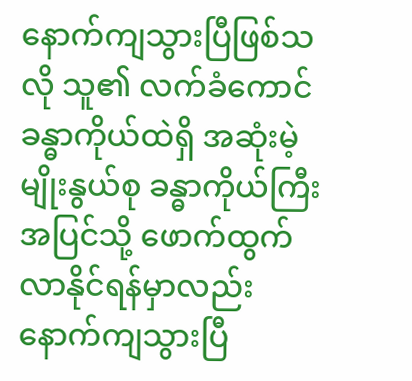နောက်ကျသွားပြီဖြစ်သလို သူ၏ လက်ခံကောင်ခန္ဓာကိုယ်ထဲရှိ အဆုံးမဲ့မျိုးနွယ်စု ခန္ဓာကိုယ်ကြီး အပြင်သို့ ဖောက်ထွက်လာနိုင်ရန်မှာလည်း နောက်ကျသွားပြီ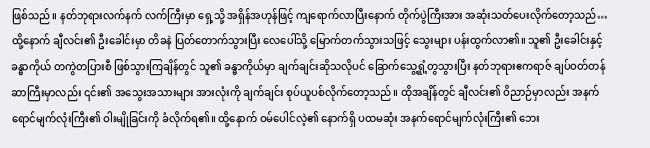ဖြစ်သည်။ နတ်ဘုရားလက်နက် လက်ကြီးမှာ ရှေ့သို့ အရှိန်အဟုန်ဖြင့် ကျရောက်လာပြီးနောက် တိုက်ပွဲကြီးအား အဆုံးသတ်ပေးလိုက်တော့သည်… ထို့နောက် ချီလင်း၏ ဦးခေါင်းမှာ တိခနဲ ပြတ်တောက်သွားပြီး လေပေါ်သို့ မြောက်တက်သွားသဖြင့် သွေးများ ပန်းထွက်လာ၏။ သူ၏ ဦးခေါင်းနှင့် ခန္ဓာကိုယ် တကွဲတပြားစီ ဖြစ်သွားကြချိန်တွင် သူ၏ ခန္ဓာကိုယ်မှာ ချက်ချင်းဆိုသလိုပင် ခြောက်သွေ့ရှုံ့တွသွားပြီး နတ်ဘုရားဧကရာဇ် ချပ်ဝတ်တန်ဆာကြီးမှာလည်း ၎င်း၏ အသွေးအသားများ အားလုံးကို ချက်ချင်း စုပ်ယူပစ်လိုက်တော့သည်။ ထိုအချိန်တွင် ချီလင်း၏ ဝိညာဉ်မှာလည်း အနက်ရောင်မျက်လုံးကြီး၏ ဝါးမျိုခြင်းကို ခံလိုက်ရ၏။ ထို့နောက် ဝမ်ပေါင်လဲ့၏ နောက်ရှိ ပထမဆုံး အနက်ရောင်မျက်လုံးကြီး၏ ဘေး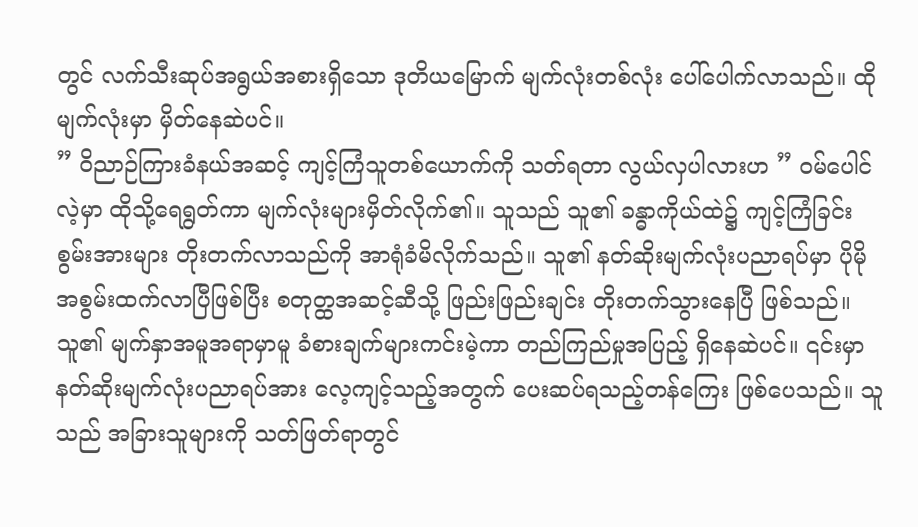တွင် လက်သီးဆုပ်အရွယ်အစားရှိသော ဒုတိယမြောက် မျက်လုံးတစ်လုံး ပေါ်ပေါက်လာသည်။ ထိုမျက်လုံးမှာ မှိတ်နေဆဲပင်။
” ဝိညာဉ်ကြားခံနယ်အဆင့် ကျင့်ကြံသူတစ်ယောက်ကို သတ်ရတာ လွယ်လှပါလားဟ ” ဝမ်ပေါင်လဲ့မှာ ထိုသို့ရေရွတ်ကာ မျက်လုံးများမှိတ်လိုက်၏။ သူသည် သူ၏ ခန္ဓာကိုယ်ထဲ၌ ကျင့်ကြံခြင်းစွမ်းအားများ တိုးတက်လာသည်ကို အာရုံခံမိလိုက်သည်။ သူ၏ နတ်ဆိုးမျက်လုံးပညာရပ်မှာ ပိုမိုအစွမ်းထက်လာပြီဖြစ်ပြီး စတုတ္ထအဆင့်ဆီသို့ ဖြည်းဖြည်းချင်း တိုးတက်သွားနေပြီ ဖြစ်သည်။
သူ၏ မျက်နှာအမူအရာမှာမူ ခံစားချက်များကင်းမဲ့ကာ တည်ကြည်မှုအပြည့် ရှိနေဆဲပင်။ ၎င်းမှာ နတ်ဆိုးမျက်လုံးပညာရပ်အား လေ့ကျင့်သည့်အတွက် ပေးဆပ်ရသည့်တန်ကြေး ဖြစ်ပေသည်။ သူသည် အခြားသူများကို သတ်ဖြတ်ရာတွင်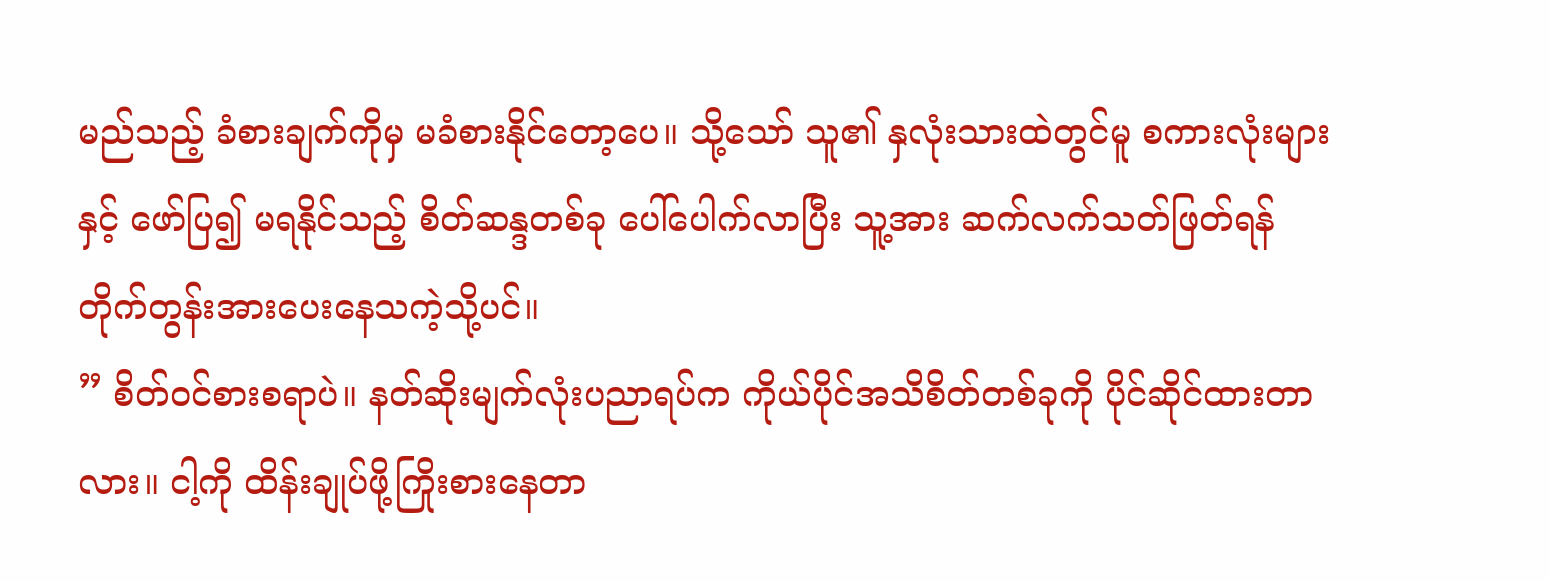မည်သည့် ခံစားချက်ကိုမှ မခံစားနိုင်တော့ပေ။ သို့သော် သူ၏ နှလုံးသားထဲတွင်မူ စကားလုံးများနှင့် ဖော်ပြ၍ မရနိုင်သည့် စိတ်ဆန္ဒတစ်ခု ပေါ်ပေါက်လာပြီး သူ့အား ဆက်လက်သတ်ဖြတ်ရန် တိုက်တွန်းအားပေးနေသကဲ့သို့ပင်။
” စိတ်ဝင်စားစရာပဲ။ နတ်ဆိုးမျက်လုံးပညာရပ်က ကိုယ်ပိုင်အသိစိတ်တစ်ခုကို ပိုင်ဆိုင်ထားတာလား။ ငါ့ကို ထိန်းချုပ်ဖို့ကြိုးစားနေတာ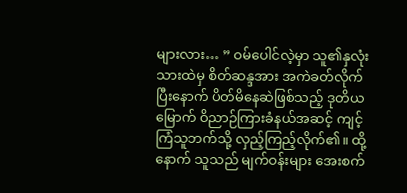များလား… ” ဝမ်ပေါင်လဲ့မှာ သူ၏နှလုံးသားထဲမှ စိတ်ဆန္ဒအား အကဲခတ်လိုက်ပြီးနောက် ပိတ်မိနေဆဲဖြစ်သည့် ဒုတိယမြောက် ဝိညာဉ်ကြားခံနယ်အဆင့် ကျင့်ကြံသူဘက်သို့ လှည့်ကြည့်လိုက်၏။ ထို့နောက် သူသည် မျက်ဝန်းများ အေးစက်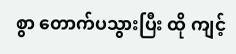စွာ တောက်ပသွားပြီး ထို ကျင့်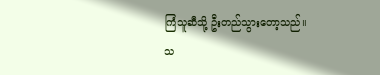ကြံသူဆီသို့ ဦးတည်သွားတော့သည်။
သ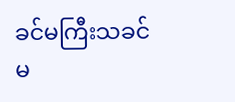ခင်မကြီးသခင်မ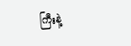ကြီးနဲ့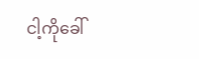ငါ့ကိုခေါ်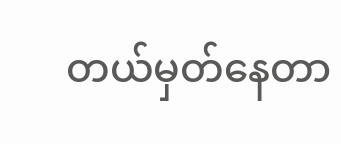တယ်မှတ်နေတာ